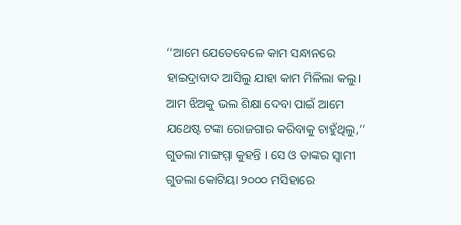‘‘ଆମେ ଯେତେବେଳେ କାମ ସନ୍ଧାନରେ ହାଇଦ୍ରାବାଦ ଆସିଲୁ ଯାହା କାମ ମିଳିଲା କଲୁ। ଆମ ଝିଅକୁ ଭଲ ଶିକ୍ଷା ଦେବା ପାଇଁ ଆମେ ଯଥେଷ୍ଟ ଟଙ୍କା ରୋଜଗାର କରିବାକୁ ଚାହୁଁଥିଲୁ,’’ ଗୁଡଲା ମାଙ୍ଗମ୍ମା କୁହନ୍ତି । ସେ ଓ ତାଙ୍କର ସ୍ୱାମୀ ଗୁଡଲା କୋଟିୟା ୨୦୦୦ ମସିହାରେ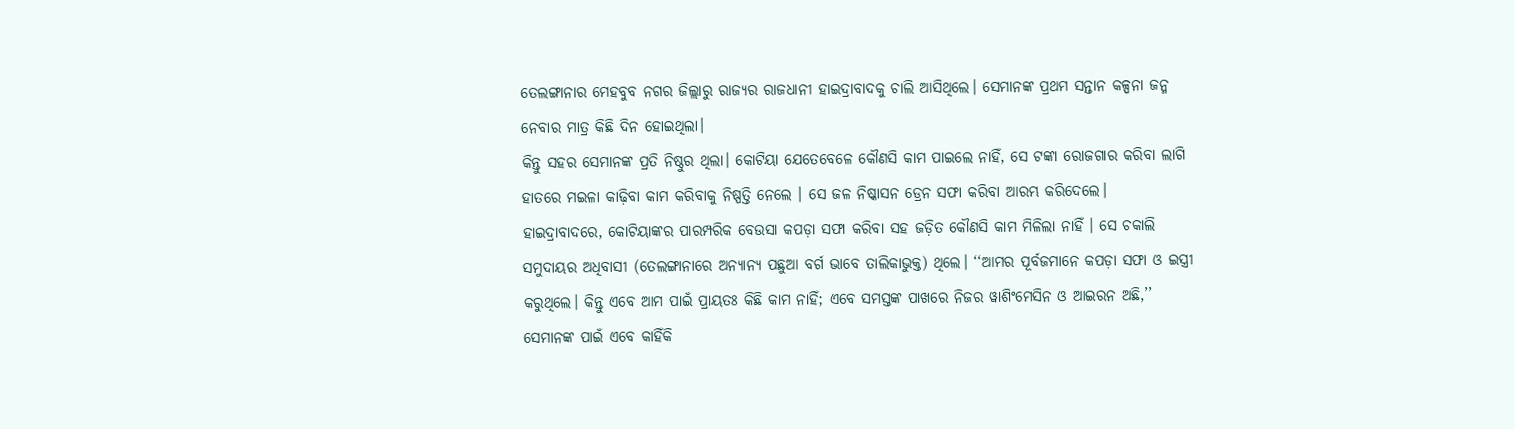ତେଲଙ୍ଗାନାର ମେହବୁବ ନଗର ଜିଲ୍ଲାରୁ ରାଜ୍ୟର ରାଜଧାନୀ ହାଇଦ୍ରାବାଦକୁ ଚାଲି ଆସିଥିଲେ। ସେମାନଙ୍କ ପ୍ରଥମ ସନ୍ତାନ କଳ୍ପନା ଜନ୍ମ ନେବାର ମାତ୍ର କିଛି ଦିନ ହୋଇଥିଲା।
କିନ୍ତୁ ସହର ସେମାନଙ୍କ ପ୍ରତି ନିଷ୍ଠୁର ଥିଲା। କୋଟିୟା ଯେତେବେଳେ କୌଣସି କାମ ପାଇଲେ ନାହିଁ, ସେ ଟଙ୍କା ରୋଜଗାର କରିବା ଲାଗି ହାତରେ ମଇଳା କାଢ଼ିବା କାମ କରିବାକୁ ନିଷ୍ପତ୍ତି ନେଲେ । ସେ ଜଳ ନିଷ୍କାସନ ଡ୍ରେନ ସଫା କରିବା ଆରମ୍ଭ କରିଦେଲେ।
ହାଇଦ୍ରାବାଦରେ, କୋଟିୟାଙ୍କର ପାରମ୍ପରିକ ବେଉସା କପଡ଼ା ସଫା କରିବା ସହ ଜଡ଼ିତ କୌଣସି କାମ ମିଳିଲା ନାହିଁ । ସେ ଚକାଲି ସମୁଦାୟର ଅଧିବାସୀ (ତେଲଙ୍ଗାନାରେ ଅନ୍ୟାନ୍ୟ ପଛୁଆ ବର୍ଗ ଭାବେ ତାଲିକାଭୁକ୍ତ) ଥିଲେ। ‘‘ଆମର ପୂର୍ବଜମାନେ କପଡ଼ା ସଫା ଓ ଇସ୍ତ୍ରୀ କରୁଥିଲେ। କିନ୍ତୁ ଏବେ ଆମ ପାଇଁ ପ୍ରାୟତଃ କିଛି କାମ ନାହିଁ; ଏବେ ସମସ୍ତଙ୍କ ପାଖରେ ନିଜର ୱାଶିଂମେସିନ ଓ ଆଇରନ ଅଛି,’’ ସେମାନଙ୍କ ପାଇଁ ଏବେ କାହିଁକି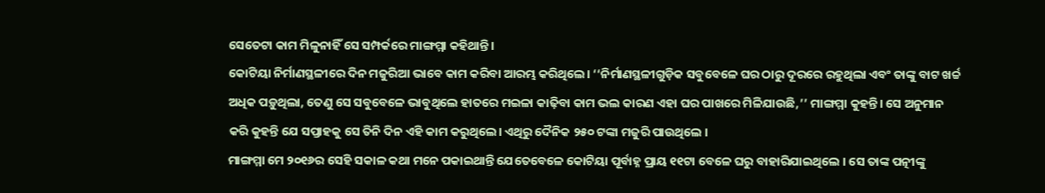ସେତେଟା କାମ ମିଳୁନାହିଁ ସେ ସମ୍ପର୍କରେ ମାଙ୍ଗମ୍ମା କହିଥାନ୍ତି।
କୋଟିୟା ନିର୍ମାଣସ୍ଥଳୀରେ ଦିନ ମଜୁରିଆ ଭାବେ କାମ କରିବା ଆରମ୍ଭ କରିଥିଲେ। ‘‘ନିର୍ମାଣସ୍ଥଳୀଗୁଡ଼ିକ ସବୁବେଳେ ଘର ଠାରୁ ଦୂରରେ ରହୁଥିଲା ଏବଂ ତାଙ୍କୁ ବାଟ ଖର୍ଚ୍ଚ ଅଧିକ ପଡ଼ୁଥିଲା, ତେଣୁ ସେ ସବୁବେଳେ ଭାବୁଥିଲେ ହାତରେ ମଇଳା କାଢ଼ିବା କାମ ଭଲ କାରଣ ଏହା ଘର ପାଖରେ ମିଳିଯାଉଛି,’’ ମାଙ୍ଗମ୍ମା କୁହନ୍ତି। ସେ ଅନୁମାନ କରି କୁହନ୍ତି ଯେ ସପ୍ତାହକୁ ସେ ତିନି ଦିନ ଏହି କାମ କରୁଥିଲେ। ଏଥିରୁ ଦୈନିକ ୨୫୦ ଟଙ୍କା ମଜୁରି ପାଉଥିଲେ ।
ମାଙ୍ଗମ୍ମା ମେ ୨୦୧୬ର ସେହି ସକାଳ କଥା ମନେ ପକାଇଥାନ୍ତି ଯେତେବେଳେ କୋଟିୟା ପୂର୍ବାହ୍ନ ପ୍ରାୟ ୧୧ଟା ବେଳେ ଘରୁ ବାହାରିଯାଇଥିଲେ । ସେ ତାଙ୍କ ପତ୍ନୀଙ୍କୁ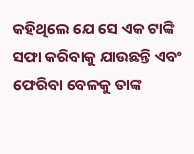କହିଥିଲେ ଯେ ସେ ଏକ ଟାଙ୍କି ସଫା କରିବାକୁ ଯାଉଛନ୍ତି ଏବଂ ଫେରିବା ବେଳକୁ ତାଙ୍କ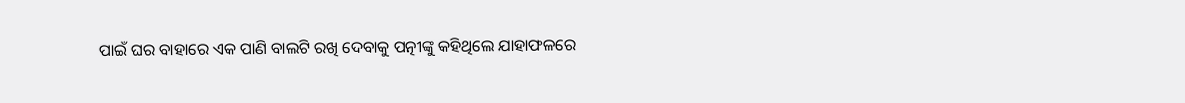ପାଇଁ ଘର ବାହାରେ ଏକ ପାଣି ବାଲଟି ରଖି ଦେବାକୁ ପତ୍ନୀଙ୍କୁ କହିଥିଲେ ଯାହାଫଳରେ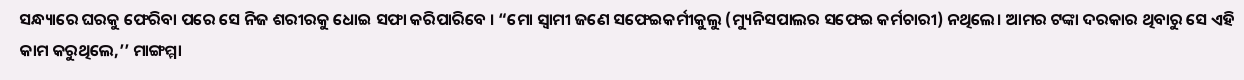ସନ୍ଧ୍ୟାରେ ଘରକୁ ଫେରିବା ପରେ ସେ ନିଜ ଶରୀରକୁ ଧୋଇ ସଫା କରିପାରିବେ । “ମୋ ସ୍ୱାମୀ ଜଣେ ସଫେଇକର୍ମୀକୁଲୁ (ମ୍ୟୁନିସପାଲର ସଫେଇ କର୍ମଚାରୀ) ନଥିଲେ। ଆମର ଟଙ୍କା ଦରକାର ଥିବାରୁ ସେ ଏହି କାମ କରୁଥିଲେ,’’ ମାଙ୍ଗମ୍ମା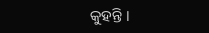କୁହନ୍ତି ।